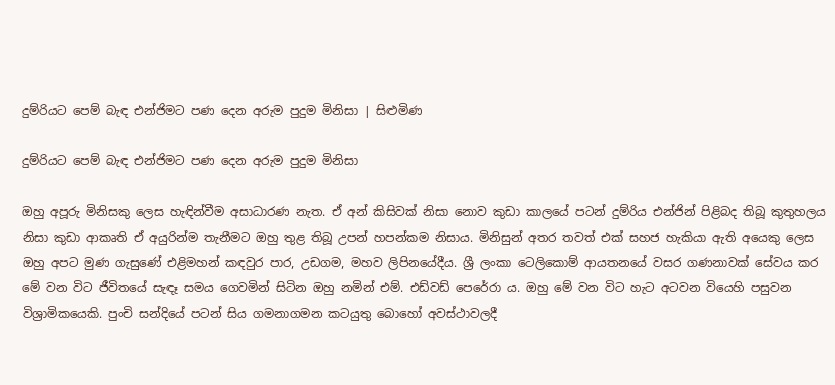දුම්රියට පෙම් බැඳ එන්ජිමට පණ දෙන අරුම පුදුම මිනිසා | සිළුමිණ

දුම්රියට පෙම් බැඳ එන්ජිමට පණ දෙන අරුම පුදුම මිනිසා

ඔහු අපූරු මිනිසකු ලෙස හැඳින්වීම අසාධාරණ නැත. ඒ අන් කිසිවක් නිසා නොව කුඩා කාලයේ පටන් දුම්රිය එන්ජින් පිළිබද තිබූ කුතුහලය නිසා කුඩා ආකෘති ඒ අයුරින්ම තැනීමට ඔහු තුළ තිබූ උපන් හපන්කම නිසාය. මිනිසුන් අතර තවත් එක් සහජ හැකියා ඇති අයෙකු ලෙස ඔහු අපට මුණ ගැසුණේ එළිමහන් කඳවුර පාර, උඩගම, මහව ලිපිනයේදීය. ශ්‍රී ලංකා ටෙලිකොම් ආයතනයේ වසර ගණනාවක් සේවය කර මේ වන විට ජීවිතයේ සැඳෑ සමය ගෙවමින් සිටින ඔහු නමින් එම්. එඩ්වඩ් පෙරේරා ය. ඔහු මේ වන විට හැට අටවන වියෙහි පසුවන විශ්‍රාමිකයෙකි. පුංචි සන්දියේ පටන් සිය ගමනාගමන කටයුතු බොහෝ අවස්ථාවලදී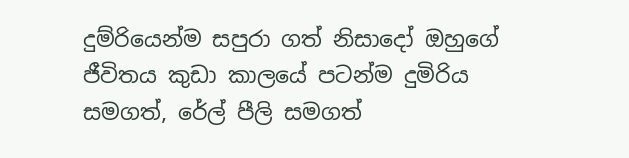දුම්රියෙන්ම සපුරා ගත් නිසාදෝ ඔහුගේ ජීවිතය කුඩා කාලයේ පටන්ම දුමිරිය සමගත්, රේල් පීලි සමගත්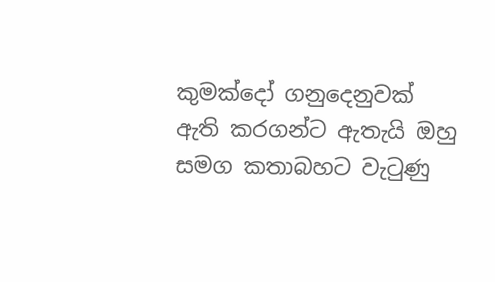කුමක්දෝ ගනුදෙනුවක් ඇති කරගන්ට ඇතැයි ඔහු සමග කතාබහට වැටුණු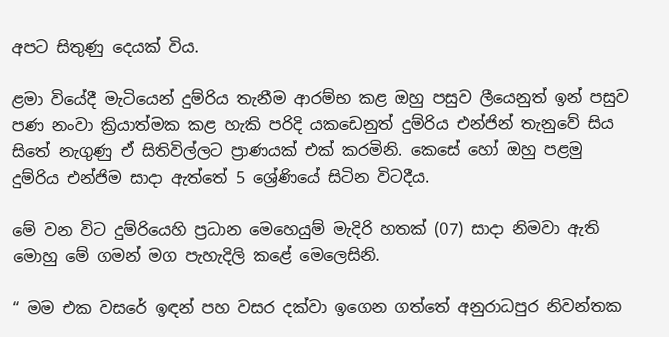අපට සිතුණු දෙයක් විය.

ළමා වියේදී මැටියෙන් දුම්රිය තැනීම ආරම්භ කළ ඔහු පසුව ලීයෙනුත් ඉන් පසුව පණ නංවා ක්‍රියාත්මක කළ හැකි පරිදි යකඩෙනුත් දුම්රිය එන්ජින් තැනුවේ සිය සිතේ නැගුණු ඒ සිතිවිල්ලට ප්‍රාණයක් එක් කරමිනි. කෙසේ හෝ ඔහු පළමු දුම්රිය එන්ජිම සාදා ඇත්තේ 5 ශ්‍රේණියේ සිටින විටදීය.

මේ වන විට දුම්රියෙහි ප්‍රධාන මෙහෙයුම් මැදිරි හතක් (07) සාදා නිමවා ඇති මොහු මේ ගමන් මග පැහැදිලි කළේ මෙලෙසිනි.

“ මම එක වසරේ ඉඳන් පහ වසර දක්වා ඉගෙන ගත්තේ අනුරාධපුර නිවන්තක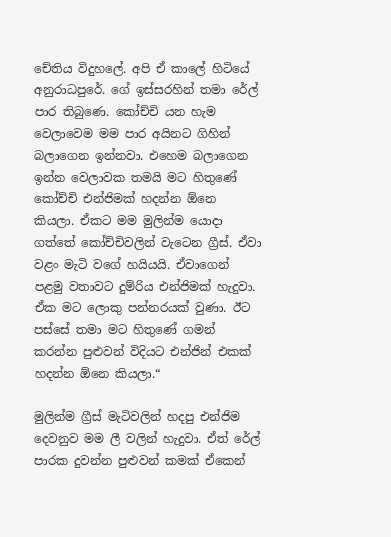චේතිය විදුහලේ. අපි ඒ කාලේ හිටියේ අනුරාධපුරේ. ගේ ඉස්සරහින් තමා රේල් පාර තිබුණෙ. කෝච්චි යන හැම වෙලාවෙම මම පාර අයිනට ගිහින් බලාගෙන ඉන්නවා. එහෙම බලාගෙන ඉන්න වෙලාවක තමයි මට හිතුණේ කෝච්චි එන්ජිමක් හදන්න ඕනෙ කියලා. ඒකට මම මුලින්ම යොදා ගත්තේ කෝච්චිවලින් වැටෙන ග්‍රීස්. ඒවා වළං මැටි වගේ හයියයි. ඒවාගෙන් පළමු වතාවට දුම්රිය එන්ජිමක් හැදුවා. ඒක මට ලොකු පන්නරයක් වුණා. ඊට පස්සේ තමා මට හිතුණේ ගමන් කරන්න පුළුවන් විදියට එන්ජින් එකක් හදන්න ඕනෙ කියලා.“

මුලින්ම ග්‍රීස් මැටිවලින් හදපු එන්ජිම දෙවනුව මම ලී වලින් හැදුවා. ඒත් රේල් පාරක දුවන්න පුළුවන් කමක් ඒකෙන්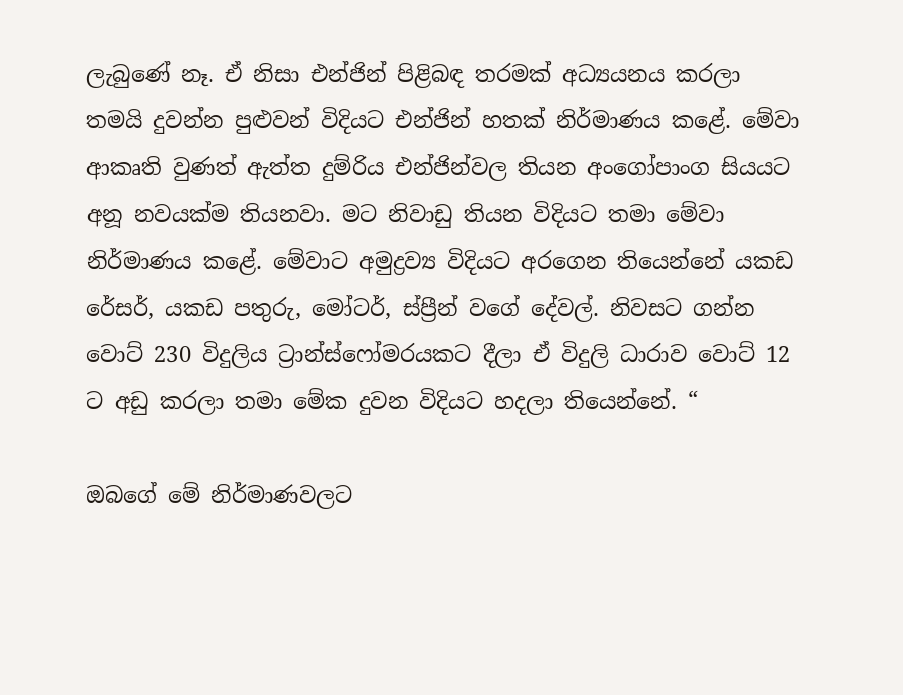ලැබුණේ නෑ. ඒ නිසා එන්ජින් පිළිබඳ තරමක් අධ්‍යයනය කරලා තමයි දුවන්න පුළුවන් විදියට එන්ජින් හතක් නිර්මාණය කළේ. මේවා ආකෘති වුණත් ඇත්ත දුම්රිය එන්ජින්වල තියන අංගෝපාංග සියයට අනූ නවයක්ම තියනවා. මට නිවාඩු තියන විදියට තමා මේවා නිර්මාණය කළේ. මේවාට අමුද්‍රව්‍ය විදියට අරගෙන තියෙන්නේ යකඩ රේසර්, යකඩ පතුරු, මෝටර්, ස්ප්‍රීන් වගේ දේවල්. නිවසට ගන්න වොට් 230 විදුලිය ට්‍රාන්ස්ෆෝමරයකට දීලා ඒ විදුලි ධාරාව වොට් 12 ට අඩු කරලා තමා මේක දුවන විදියට හදලා තියෙන්නේ. “

ඔබගේ මේ නිර්මාණවලට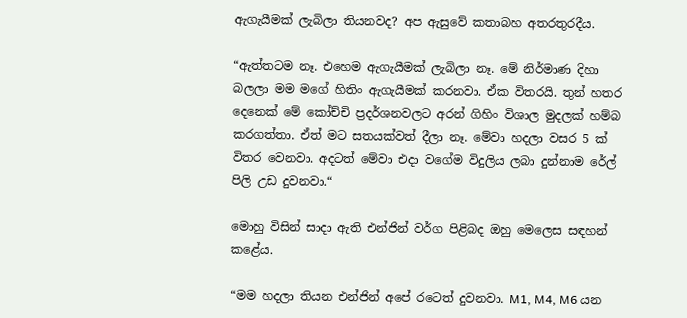ඇගැයීමක් ලැබිලා තියනවද? අප ඇසුවේ කතාබහ අතරතුරදීය.

“ඇත්තටම නෑ. එහෙම ඇගැයීමක් ලැබිලා නෑ. මේ නිර්මාණ දිහා බලලා මම මගේ හිතිං ඇගැයීමක් කරනවා. ඒක විතරයි. තුන් හතර දෙනෙක් මේ කෝච්චි ප්‍රදර්ශනවලට අරන් ගිහිං විශාල මුදලක් හම්බ කරගත්තා. ඒත් මට සතයක්වත් දීලා නෑ. මේවා හදලා වසර 5 ක් විතර වෙනවා. අදටත් මේවා එදා වගේම විදුලිය ලබා දුන්නාම රේල් පිලි උඩ දුවනවා.“

මොහු විසින් සාදා ඇති එන්ජින් වර්ග පිළිබද ඔහු මෙලෙස සඳහන් කළේය.

“මම හදලා තියන එන්ජින් අපේ රටෙත් දුවනවා. M1, M4, M6 යන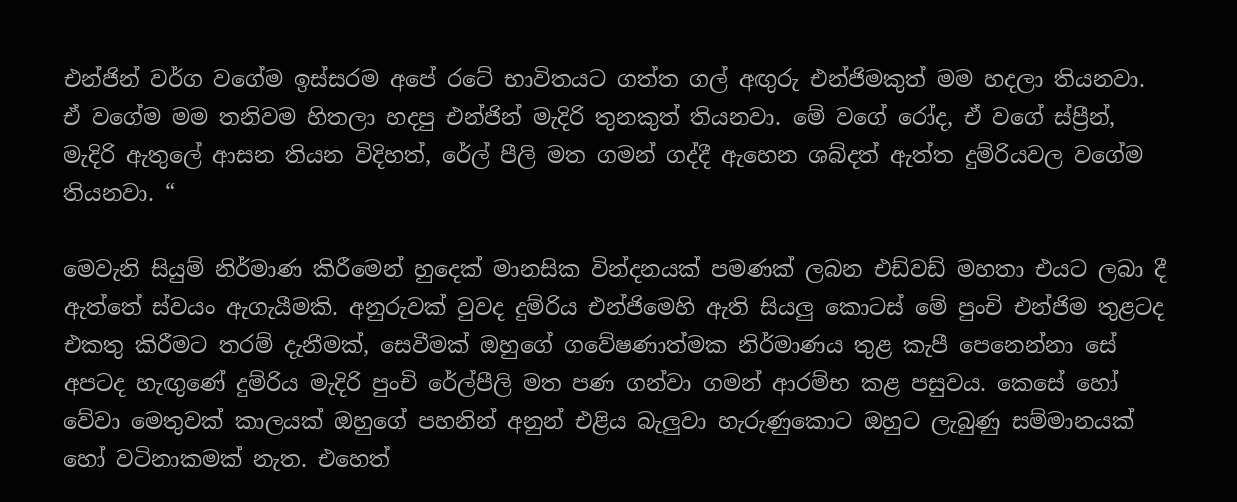එන්ජින් වර්ග වගේම ඉස්සරම අපේ රටේ භාවිතයට ගත්ත ගල් අඟුරු එන්ජිමකුත් මම හදලා තියනවා. ඒ වගේම මම තනිවම හිතලා හදපු එන්ජින් මැදිරි තුනකුත් තියනවා. මේ වගේ රෝද, ඒ වගේ ස්ප්‍රීන්, මැදිරි ඇතුලේ ආසන තියන විදිහත්, රේල් පීලි මත ගමන් ගද්දී ඇහෙන ශබ්දත් ඇත්ත දුම්රියවල වගේම තියනවා. “

මෙවැනි සියුම් නිර්මාණ කිරීමෙන් හුදෙක් මානසික වින්දනයක් පමණක් ලබන එඩ්වඩ් මහතා එයට ලබා දී ඇත්තේ ස්වයං ඇගැයීමකි. අනුරුවක් වුවද දුම්රිය එන්ජිමෙහි ඇති සියලු කොටස් මේ පුංචි එන්ජිම තුළටද එකතු කිරීමට තරම් දැනීමක්, සෙවීමක් ඔහුගේ ගවේෂණාත්මක නිර්මාණය තුළ කැපී පෙනෙන්නා සේ අපටද හැඟුණේ දුම්රිය මැදිරි පුංචි රේල්පීලි මත පණ ගන්වා ගමන් ආරම්භ කළ පසුවය. කෙසේ හෝ වේවා මෙතුවක් කාලයක් ඔහුගේ පහනින් අනුන් එළිය බැලුවා හැරුණුකොට ඔහුට ලැබුණු සම්මානයක් හෝ වටිනාකමක් නැත. එහෙත්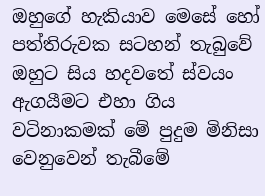ඔහුගේ හැකියාව මෙසේ හෝ පත්තිරුවක සටහන් තැබුවේ ඔහුට සිය හදවතේ ස්වයං ඇගයීමට එහා ගිය වටිනාකමක් මේ පුදුම මිනිසා වෙනුවෙන් තැබීමේ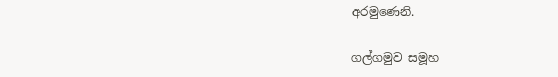අරමුණෙනි.

ගල්ගමුව සමූහ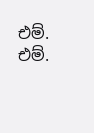එම්. එම්.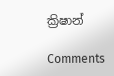ක්‍රිෂාන්

Comments